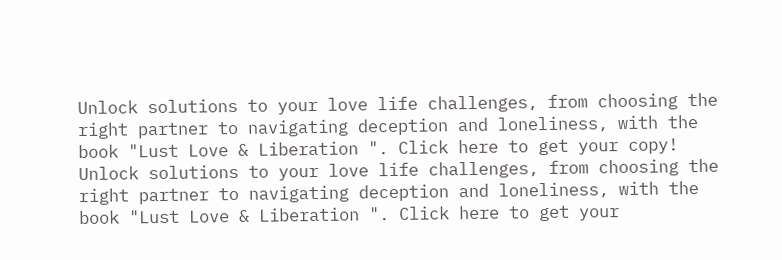Unlock solutions to your love life challenges, from choosing the right partner to navigating deception and loneliness, with the book "Lust Love & Liberation ". Click here to get your copy!
Unlock solutions to your love life challenges, from choosing the right partner to navigating deception and loneliness, with the book "Lust Love & Liberation ". Click here to get your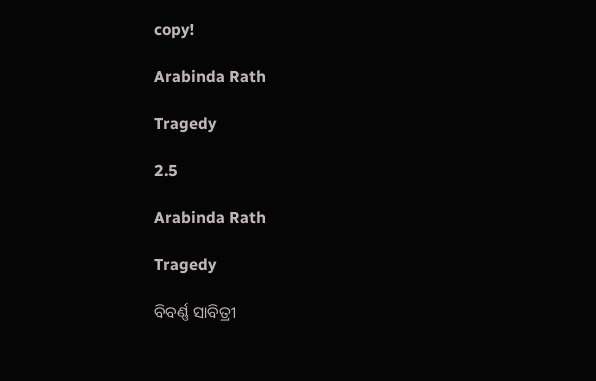copy!

Arabinda Rath

Tragedy

2.5

Arabinda Rath

Tragedy

ବିବର୍ଣ୍ଣ ସାବିତ୍ରୀ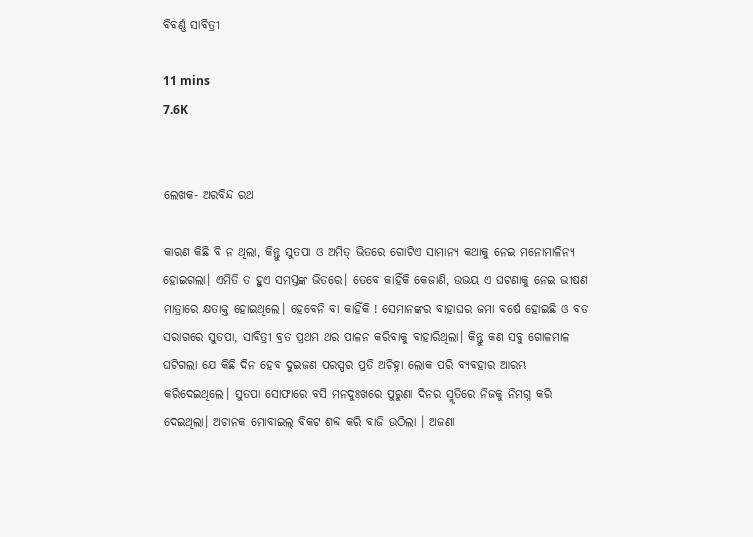ବିବର୍ଣ୍ଣ ସାବିତ୍ରୀ

11 mins
7.6K


ଲେଖକ- ଅରବିନ୍ଦ ରଥ

କାରଣ କିଛି ବି ନ ଥିଲା, କିନ୍ତୁ ସୁତପା ଓ ଅମିତ୍ ଭିତରେ ଗୋଟିଏ ସାମାନ୍ଯ କଥାକୁ ନେଇ ମନୋମାଳିନ୍ଯ ହୋଇଗଲା। ଏମିତି ତ ହୁଏ ସମସ୍ତଙ୍କ ଭିତରେ। ତେବେ କାହିଁକି କେଜାଣି, ଉଭୟ ଏ ଘଟଣାକୁ ନେଇ ଭୀଷଣ ମାତ୍ରାରେ କ୍ଷତାକ୍ତ ହୋଇଥିଲେ। ହେବେନି ବା କାହିଁକି ! ସେମାନଙ୍କର ବାହାଘର ଜମା ବର୍ଷେ ହୋଇଛି ଓ ବଡ ସରାଗରେ ସୁତପା, ସାବିତ୍ରୀ ବ୍ରତ ପ୍ରଥମ ଥର ପାଳନ କରିବାକୁ ବାହାରିଥିଲା। କିନ୍ତୁ କଣ ସବୁ ଗୋଳମାଳ ଘଟିଗଲା ଯେ କିଛି ଦିନ ହେବ ଦୁଇଜଣ ପରସ୍ପର ପ୍ରତି ଅଚିହ୍ନା ଲୋକ ପରି ବ୍ଯବହାର ଆରମ୍ଭ କରିଦେଇଥିଲେ। ସୁତପା ସୋଫାରେ ବସି ମନଦୁଃଖରେ ପୁରୁଣା ଦିନର ସ୍ମୃତିରେ ନିଜକୁ ନିମଗ୍ନ କରି ଦେଇଥିଲା। ଅଚାନକ ମୋବାଇଲ୍ ବିକଟ ଶବ୍ଦ କରି ବାଜି ଉଠିଲା । ଅଜଣା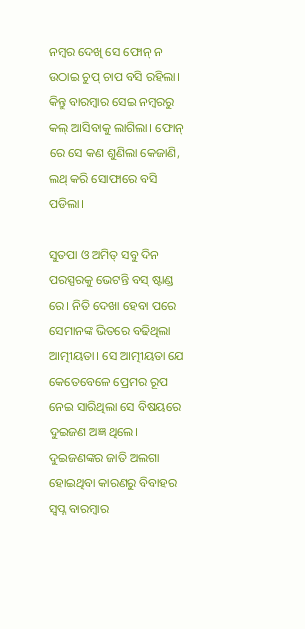ନମ୍ବର ଦେଖି ସେ ଫୋନ୍ ନ ଉଠାଇ ଚୁପ୍ ଚାପ ବସି ରହିଲା। କିନ୍ତୁ ବାରମ୍ବାର ସେଇ ନମ୍ବରରୁ କଲ୍ ଆସିବାକୁ ଲାଗିଲା। ଫୋନ୍ ରେ ସେ କଣ ଶୁଣିଲା କେଜାଣି, ଲଥ୍ କରି ସୋଫାରେ ବସି ପଡିଲା।

ସୁତପା ଓ ଅମିତ୍ ସବୁ ଦିନ ପରସ୍ପରକୁ ଭେଟନ୍ତି ବସ୍ ଷ୍ଟାଣ୍ଡ ରେ। ନିତି ଦେଖା ହେବା ପରେ ସେମାନଙ୍କ ଭିତରେ ବଢିଥିଲା ଆତ୍ମୀୟତା। ସେ ଆତ୍ମୀୟତା ଯେ କେତେବେଳେ ପ୍ରେମର ରୂପ ନେଇ ସାରିଥିଲା ସେ ବିଷୟରେ ଦୁଇଜଣ ଅଜ୍ଞ ଥିଲେ। ଦୁଇଜଣଙ୍କର ଜାତି ଅଲଗା ହୋଇଥିବା କାରଣରୁ ବିବାହର ସ୍ବପ୍ନ ବାରମ୍ବାର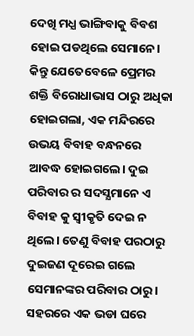ଦେଖି ମଧ୍ଯ ଭାଙ୍ଗିବାକୁ ବିବଶ ହୋଇ ପଡଥିଲେ ସେମାନେ। କିନ୍ତୁ ଯେତେବେଳେ ପ୍ରେମର ଶକ୍ତି ବିରୋଧାଭାସ ଠାରୁ ଅଧିକା ହୋଇଗଲା, ଏକ ମନ୍ଦିରରେ ଉଭୟ ବିବାହ ବନ୍ଧନରେ ଆବଦ୍ଧ ହୋଇଗଲେ। ଦୁଇ ପରିବାର ର ସଦସ୍ଯମାନେ ଏ ବିବାହ କୁ ସ୍ବୀକୃତି ଦେଇ ନ ଥିଲେ। ତେଣୁ ବିବାହ ପରଠାରୁ ଦୁଇଜଣ ଦୂରେଇ ଗଲେ ସେମାନଙ୍କର ପରିବାର ଠାରୁ। ସହରରେ ଏକ ଭଡା ଘରେ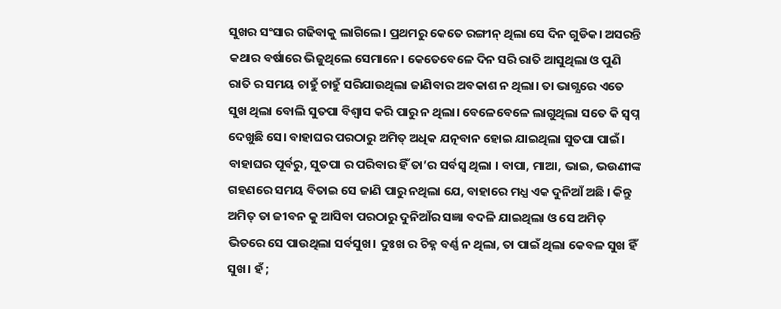ସୁଖର ସଂସାର ଗଢିବାକୁ ଲାଗିଲେ। ପ୍ରଥମରୁ କେତେ ରଙ୍ଗୀନ୍ ଥିଲା ସେ ଦିନ ଗୁଡିକ। ଅସରନ୍ତି କଥାର ବର୍ଷାରେ ଭିଜୁଥିଲେ ସେମାନେ। କେତେବେଳେ ଦିନ ସରି ରାତି ଆସୁଥିଲା ଓ ପୁଣି ରାତି ର ସମୟ ଚାହୁଁ ଚାହୁଁ ସରିଯାଉଥିଲା ଜାଣିବାର ଅବକାଶ ନ ଥିଲା। ତା ଭାଗ୍ଯରେ ଏତେ ସୁଖ ଥିଲା ବୋଲି ସୁତପା ବିଶ୍ବାସ କରି ପାରୁ ନ ଥିଲା। ବେଳେବେଳେ ଲାଗୁଥିଲା ସତେ କି ସ୍ବପ୍ନ ଦେଖୁଛି ସେ। ବାହାଘର ପରଠାରୁ ଅମିତ୍ ଅଧିକ ଯତ୍ନବାନ ହୋଇ ଯାଇଥିଲା ସୁତପା ପାଇଁ। ବାହାଘର ପୂର୍ବରୁ, ସୁତପା ର ପରିବାର ହିଁ ତା’ର ସର୍ବସ୍ବ ଥିଲା । ବାପା, ମାଆ, ଭାଇ, ଭଉଣୀଙ୍କ ଗହଣରେ ସମୟ ବିତାଇ ସେ ଜାଣି ପାରୁ ନଥିଲା ଯେ, ବାହାରେ ମଧ୍ଯ ଏକ ଦୁନିଆଁ ଅଛି । କିନ୍ତୁ ଅମିତ୍ ତା ଜୀବନ କୁ ଆସିବା ପରଠାରୁ ଦୁନିଆଁର ସଜ୍ଞା ବଦଳି ଯାଇଥିଲା ଓ ସେ ଅମିତ୍ ଭିତରେ ସେ ପାଉଥିଲା ସର୍ବସୁଖ। ଦୁଃଖ ର ଚିହ୍ନ ବର୍ଣ୍ଣ ନ ଥିଲା, ତା ପାଇଁ ଥିଲା କେବଳ ସୁଖ ହିଁ ସୁଖ। ହଁ ;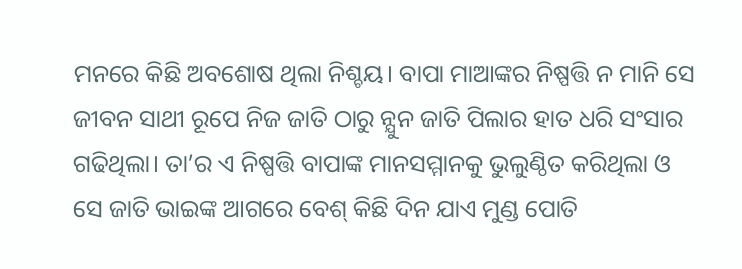ମନରେ କିଛି ଅବଶୋଷ ଥିଲା ନିଶ୍ଚୟ। ବାପା ମାଆଙ୍କର ନିଷ୍ପତ୍ତି ନ ମାନି ସେ ଜୀବନ ସାଥୀ ରୂପେ ନିଜ ଜାତି ଠାରୁ ନ୍ଯୁନ ଜାତି ପିଲାର ହାତ ଧରି ସଂସାର ଗଢିଥିଲା। ତା’ର ଏ ନିଷ୍ପତ୍ତି ବାପାଙ୍କ ମାନସମ୍ମାନକୁ ଭୁଲୁଣ୍ଠିତ କରିଥିଲା ଓ ସେ ଜାତି ଭାଇଙ୍କ ଆଗରେ ବେଶ୍ କିଛି ଦିନ ଯାଏ ମୁଣ୍ଡ ପୋତି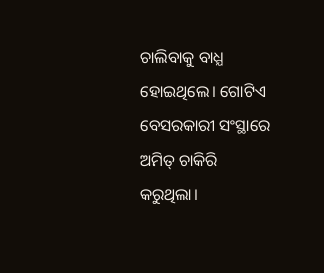ଚାଲିବାକୁ ବାଧ୍ଯ ହୋଇଥିଲେ। ଗୋଟିଏ ବେସରକାରୀ ସଂସ୍ଥାରେ ଅମିତ୍ ଚାକିରି କରୁଥିଲା।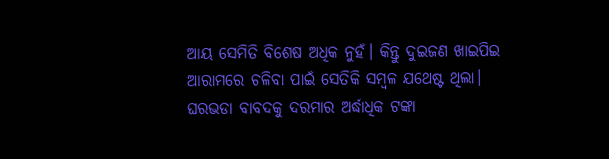ଆୟ ସେମିତି ବିଶେଷ ଅଧିକ ନୁହଁ। କିନ୍ତୁ ଦୁଇଜଣ ଖାଇପିଇ ଆରାମରେ ଚଳିବା ପାଇଁ ସେତିକି ସମ୍ବଳ ଯଥେଷ୍ଟ ଥିଲା। ଘରଭଡା ବାବଦକୁ ଦରମାର ଅର୍ଦ୍ଧାଧିକ ଟଙ୍କା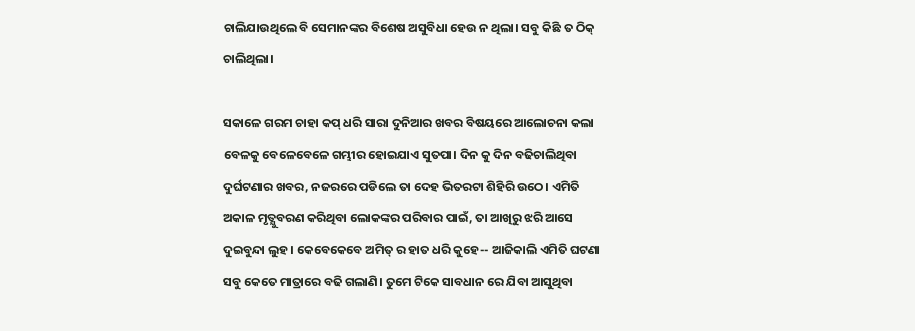ଚାଲିଯାଉଥିଲେ ବି ସେମାନଙ୍କର ବିଶେଷ ଅସୁବିଧା ହେଉ ନ ଥିଲା। ସବୁ କିଛି ତ ଠିକ୍ ଚାଲିଥିଲା।

ସକାଳେ ଗରମ ଚାହା କପ୍ ଧରି ସାରା ଦୁନିଆର ଖବର ବିଷୟରେ ଆଲୋଚନା କଲା ବେଳକୁ ବେଳେବେଳେ ଗମ୍ଭୀର ହୋଇଯାଏ ସୁତପା। ଦିନ କୁ ଦିନ ବଢିଚାଲିଥିବା ଦୁର୍ଘଟଣାର ଖବର, ନଜରରେ ପଡିଲେ ତା ଦେହ ଭିତରଟା ଶିହିରି ଉଠେ। ଏମିତି ଅକାଳ ମୃତ୍ଯୁବରଣ କରିଥିବା ଲୋକଙ୍କର ପରିବାର ପାଇଁ, ତା ଆଖିରୁ ଝରି ଆସେ ଦୁଇବୁନ୍ଦା ଲୁହ। କେବେକେବେ ଅମିତ୍ ର ହାତ ଧରି କୁହେ-- ଆଜିକାଲି ଏମିତି ଘଟଣା ସବୁ କେତେ ମାତ୍ରାରେ ବଢି ଗଲାଣି। ତୁମେ ଟିକେ ସାବଧାନ ରେ ଯିବା ଆସୁଥିବା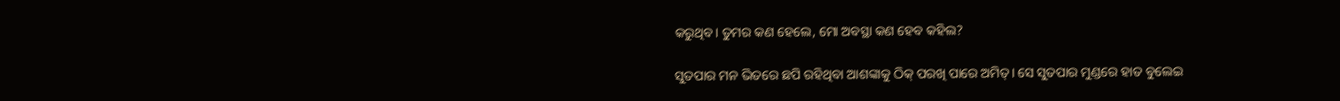କରୁଥିବ। ତୁମର କଣ ହେଲେ, ମୋ ଅବସ୍ଥା କଣ ହେବ କହିଲ?

ସୁତପାର ମନ ଭିତରେ ଛପି ରହିଥିବା ଆଶଙ୍କାକୁ ଠିକ୍ ପରଖି ପାରେ ଅମିତ୍। ସେ ସୁତପାର ମୁଣ୍ଡରେ ହାତ ବୁଲେଇ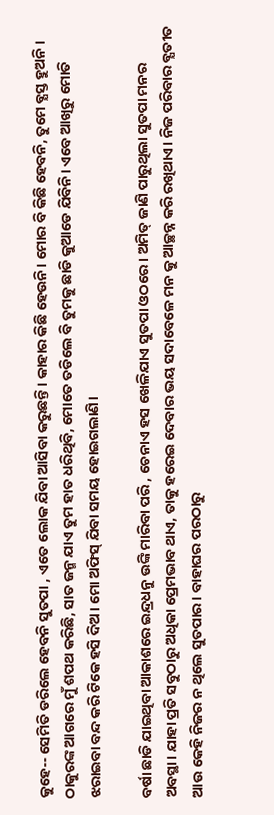କୁହେ-- ସେମିତି ଡରିଲେ ହେବନି ସୁତପା , ଏତେ ଲୋକ ଯିବା ଆସିବା କରୁଛନ୍ତି। କାହାର କିଛି ହେଉନି। ମୋର ବି କିଛି ହେବନି, ତୁମେ ବ୍ଯସ୍ତ ହୁଅନି । ଠାକୁରଙ୍କ ଆଗରେ ମୁଁ ଶପଥ କରିଛି, ସାତ ଜନ୍ମ ଯାଏ ତୁମ ହାତ ଧରିଥିବି, ମୋତେ ତଡିଲେ ବି ତୁମକୁ ଛାଡି କୁଆଡେ ଯିବିନି। ଏବେ ଆଖିରୁ ମୋତି ଝରାଇବା ବନ୍ଦ କରି ଟିକେ ହସି ଦିଅ। ମୋ ଅଫିସ୍ ଯିବା ସମୟ ହୋଇଗଲାଣି।

ବର୍ଷା ଛାଡି ଯାଇଥିବା ଆକାଶରେ ଇନ୍ଦ୍ରଧନୁ ଉଙ୍କି ମାରିବା ପରି , ଚେନାଏ ହସ ଖେଳିଯାଏ ସୁତପା ଓଠରେ। ଅମିତ୍ ଜାଣି ପାରୁଥିଲା ସୁତପା ମନର ଅବସ୍ଥା। ଯାହା ପ୍ରତି ସବୁଠାରୁ ଅଧିକା ପ୍ରେମଭାବ ଥାଏ, ତାକୁ ହରେଇ ଦେବାର ଭୟ ସଦାବେଳେ ମନ କୁ ଆଚ୍ଛନ୍ନ କରି ରଖିଥାଏ। ନିଜ ପରିବାର ବ୍ଯତୀତ ଆଉ କେହି ନିଜର ନ ଥିଲେ ସୁତପାର। ବାହାଘର ପରଠାରୁ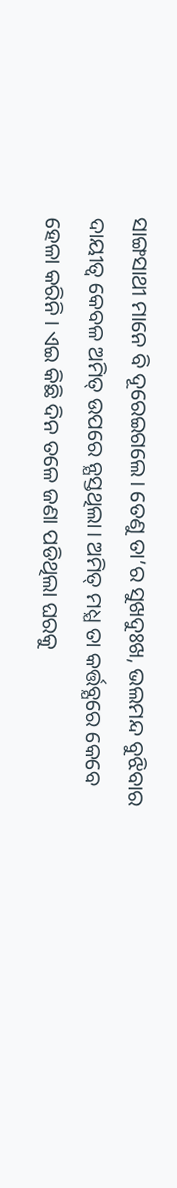ସାଙ୍ଗସାଥୀ ମାନେ ବି ଦୂରେଇଗଲେ। ତେଣୁ ତା’ର ସୁଖଦୁଃଖ, ଭଲମନ୍ଦ ବୁଝିବାର ଦାୟୀତ୍ବ କେବଳ ଅମିତ୍ ଉପରେ ନ୍ଯସ୍ତଥିଲା। ଅମିତ୍ ମଧ୍ଯ ତା କର୍ତ୍ତବ୍ଯରେ କେବେ ହେଳା କରିନି। ଏଇ କିଛି ଦିନ ତଳେ ଜଣା ପଡିଥିଲା ଘରକୁ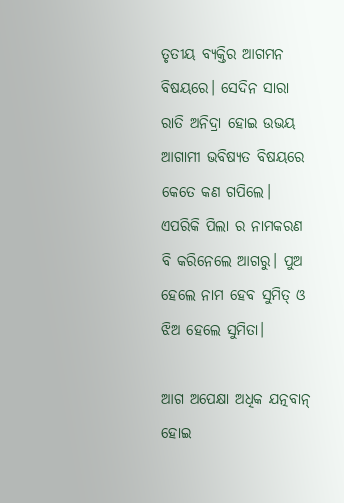ତୃତୀୟ ବ୍ଯକ୍ତିର ଆଗମନ ବିଷୟରେ। ସେଦିନ ସାରା ରାତି ଅନିଦ୍ରା ହୋଇ ଉଭୟ ଆଗାମୀ ଭବିଷ୍ଯତ ବିଷୟରେ କେତେ କଣ ଗପିଲେ। ଏପରିକି ପିଲା ର ନାମକରଣ ବି କରିନେଲେ ଆଗରୁ। ପୁଅ ହେଲେ ନାମ ହେବ ସୁମିତ୍ ଓ ଝିଅ ହେଲେ ସୁମିତା।

ଆଗ ଅପେକ୍ଷା ଅଧିକ ଯତ୍ନବାନ୍ ହୋଇ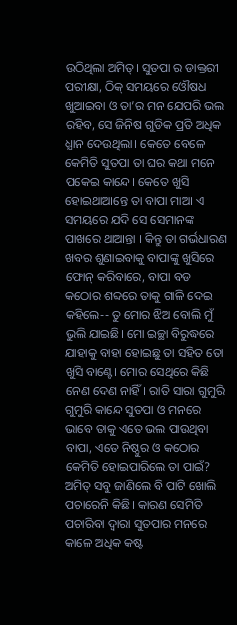ଉଠିଥିଲା ଅମିତ୍। ସୁତପା ର ଡାକ୍ତରୀ ପରୀକ୍ଷା, ଠିକ୍ ସମୟରେ ଓୌଷଧ ଖୁଆଇବା ଓ ତା’ର ମନ ଯେପରି ଭଲ ରହିବ, ସେ ଜିନିଷ ଗୁଡିକ ପ୍ରତି ଅଧିକ ଧ୍ଯାନ ଦେଉଥିଲା। କେତେ ବେଳେ କେମିତି ସୁତପା ତା ଘର କଥା ମନେ ପକେଇ କାନ୍ଦେ। କେତେ ଖୁସି ହୋଇଥାଆନ୍ତେ ତା ବାପା ମାଆ ଏ ସମୟରେ ଯଦି ସେ ସେମାନଙ୍କ ପାଖରେ ଥାଆନ୍ତା । କିନ୍ତୁ ତା ଗର୍ଭଧାରଣ ଖବର ଶୁଣାଇବାକୁ ବାପାଙ୍କୁ ଖୁସିରେ ଫୋନ୍ କରିବାରେ, ବାପା ବଡ କଠୋର ଶବ୍ଦରେ ତାକୁ ଗାଳି ଦେଇ କହିଲେ-- ତୁ ମୋର ଝିଅ ବୋଲି ମୁଁ ଭୁଲି ଯାଇଛି। ମୋ ଇଚ୍ଛା ବିରୁଦ୍ଧରେ ଯାହାକୁ ବାହା ହୋଇଛୁ ତା ସହିତ ତୋ ଖୁସି ବାଣ୍ଟେ। ମୋର ସେଥିରେ କିଛି ନେଣ ଦେଣ ନାହିଁ। ରାତି ସାରା ଗୁମୁରି ଗୁମୁରି କାନ୍ଦେ ସୁତପା ଓ ମନରେ ଭାବେ ତାକୁ ଏତେ ଭଲ ପାଉଥିବା ବାପା, ଏତେ ନିଷ୍ଠୁର ଓ କଠୋର କେମିତି ହୋଇପାରିଲେ ତା ପାଇଁ? ଅମିତ୍ ସବୁ ଜାଣିଲେ ବି ପାଟି ଖୋଲି ପଚାରେନି କିଛି। କାରଣ ସେମିତି ପଚାରିବା ଦ୍ବାରା ସୁତପାର ମନରେ କାଳେ ଅଧିକ କଷ୍ଟ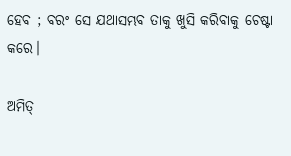ହେବ ; ବରଂ ସେ ଯଥାସମ୍ଭବ ତାକୁ ଖୁସି କରିବାକୁ ଚେଷ୍ଟା କରେ।

ଅମିତ୍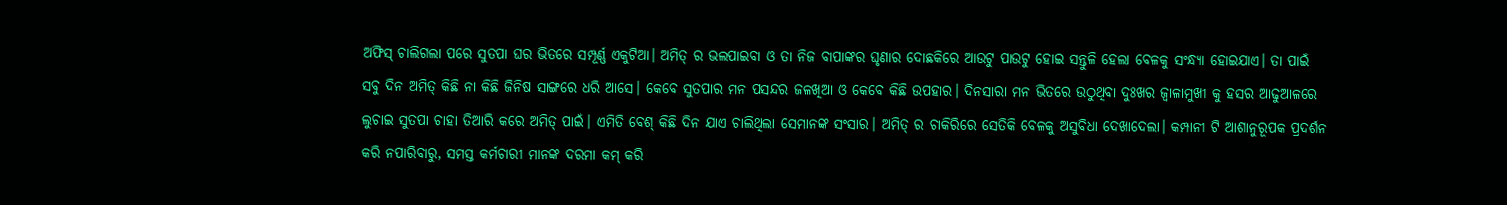ଅଫିସ୍ ଚାଲିଗଲା ପରେ ସୁତପା ଘର ଭିତରେ ସମ୍ପୂର୍ଣ୍ଣ ଏକୁଟିଆ। ଅମିତ୍ ର ଭଲପାଇବା ଓ ତା ନିଜ ବାପାଙ୍କର ଘୃଣାର ଦୋଛକିରେ ଆଉଟୁ ପାଉଟୁ ହୋଇ ସନ୍ତୁଳି ହେଲା ବେଳକୁ ସଂନ୍ଧ୍ଯା ହୋଇଯାଏ। ତା ପାଇଁ ସବୁ ଦିନ ଅମିତ୍ କିଛି ନା କିଛି ଜିନିଷ ସାଙ୍ଗରେ ଧରି ଆସେ। କେବେ ସୁତପାର ମନ ପସନ୍ଦର ଜଳଖିଆ ଓ କେବେ କିଛି ଉପହାର। ଦିନସାରା ମନ ଭିତରେ ଉଠୁଥିବା ଦୁଃଖର ଜ୍ବାଳାମୁଖୀ କୁ ହସର ଆଢୁଆଳରେ ଲୁଚାଇ ସୁତପା ଚାହା ତିଆରି କରେ ଅମିତ୍ ପାଇଁ। ଏମିତି ବେଶ୍ କିଛି ଦିନ ଯାଏ ଚାଲିଥିଲା ସେମାନଙ୍କ ସଂସାର। ଅମିତ୍ ର ଚାକିରିରେ ସେତିକି ବେଳକୁ ଅସୁବିଧା ଦେଖାଦେଲା। କମ୍ପାନୀ ଟି ଆଶାନୁରୂପକ ପ୍ରଦର୍ଶନ କରି ନପାରିବାରୁ, ସମସ୍ତ କର୍ମଚାରୀ ମାନଙ୍କ ଦରମା କମ୍ କରି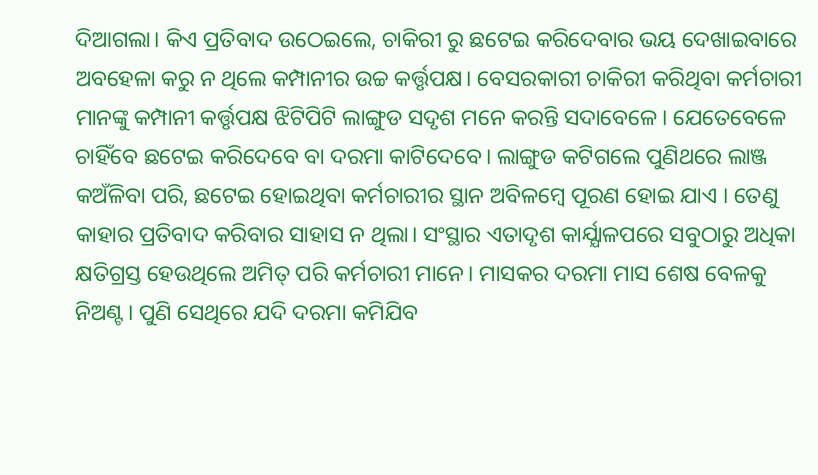ଦିଆଗଲା। କିଏ ପ୍ରତିବାଦ ଉଠେଇଲେ, ଚାକିରୀ ରୁ ଛଟେଇ କରିଦେବାର ଭୟ ଦେଖାଇବାରେ ଅବହେଳା କରୁ ନ ଥିଲେ କମ୍ପାନୀର ଉଚ୍ଚ କର୍ତ୍ତୃପକ୍ଷ। ବେସରକାରୀ ଚାକିରୀ କରିଥିବା କର୍ମଚାରୀ ମାନଙ୍କୁ କମ୍ପାନୀ କର୍ତ୍ତୃପକ୍ଷ ଝିଟିପିଟି ଲାଙ୍ଗୁଡ ସଦୃଶ ମନେ କରନ୍ତି ସଦାବେଳେ। ଯେତେବେଳେ ଚାହିଁବେ ଛଟେଇ କରିଦେବେ ବା ଦରମା କାଟିଦେବେ। ଲାଙ୍ଗୁଡ କଟିଗଲେ ପୁଣିଥରେ ଲାଞ୍ଜ କଅଁଳିବା ପରି, ଛଟେଇ ହୋଇଥିବା କର୍ମଚାରୀର ସ୍ଥାନ ଅବିଳମ୍ବେ ପୂରଣ ହୋଇ ଯାଏ । ତେଣୁ କାହାର ପ୍ରତିବାଦ କରିବାର ସାହାସ ନ ଥିଲା। ସଂସ୍ଥାର ଏତାଦୃଶ କାର୍ଯ୍ଯାଳପରେ ସବୁଠାରୁ ଅଧିକା କ୍ଷତିଗ୍ରସ୍ତ ହେଉଥିଲେ ଅମିତ୍ ପରି କର୍ମଚାରୀ ମାନେ। ମାସକର ଦରମା ମାସ ଶେଷ ବେଳକୁ ନିଅଣ୍ଟ। ପୁଣି ସେଥିରେ ଯଦି ଦରମା କମିଯିବ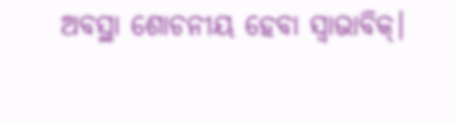ଅବସ୍ଥା ଶୋଚନୀୟ ହେବା ସ୍ବାଭାବିକ୍।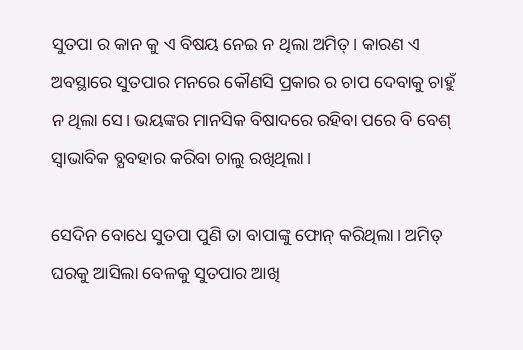ସୁତପା ର କାନ କୁ ଏ ବିଷୟ ନେଇ ନ ଥିଲା ଅମିତ୍। କାରଣ ଏ ଅବସ୍ଥାରେ ସୁତପାର ମନରେ କୌଣସି ପ୍ରକାର ର ଚାପ ଦେବାକୁ ଚାହୁଁ ନ ଥିଲା ସେ। ଭୟଙ୍କର ମାନସିକ ବିଷାଦରେ ରହିବା ପରେ ବି ବେଶ୍ ସ୍ବାଭାବିକ ବ୍ଯବହାର କରିବା ଚାଲୁ ରଖିଥିଲା।

ସେଦିନ ବୋଧେ ସୁତପା ପୁଣି ତା ବାପାଙ୍କୁ ଫୋନ୍ କରିଥିଲା। ଅମିତ୍ ଘରକୁ ଆସିଲା ବେଳକୁ ସୁତପାର ଆଖି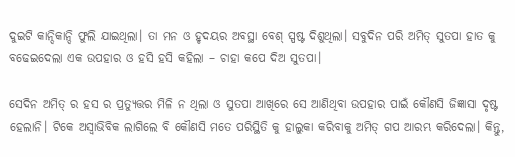ଦୁଇଟି କାନ୍ଦିକାନ୍ଦି ଫୁଲି ଯାଇଥିଲା। ତା ମନ ଓ ହୃଦୟର ଅବସ୍ଥା ବେଶ୍ ସ୍ପଷ୍ଟ ଦିଶୁଥିଲା। ସବୁଦିନ ପରି ଅମିତ୍ ସୁତପା ହାତ କୁ ବଢେଇଦେଲା ଏକ ଉପହାର ଓ ହସି ହସି କହିଲା – ଚାହା କପେ ଦିଅ ସୁତପା।

ସେଦିନ ଅମିତ୍ ର ହସ ର ପ୍ରତ୍ଯୁତ୍ତର ମିଳି ନ ଥିଲା ଓ ସୁତପା ଆଖିରେ ସେ ଆଣିଥିବା ଉପହାର ପାଇଁ କୌଣସି ଜିଜ୍ଞାସା ଦୃଷ୍ଟ ହେଲାନି। ଟିକେ ଅସ୍ବାଭିବିକ ଲାଗିଲେ ବି କୌଣସି ମତେ ପରିସ୍ଥିତି କୁ ହାଲୁକା କରିବାକୁ ଅମିତ୍ ଗପ ଆରମ୍ଭ କରିଦେଲା। କିନ୍ତୁ,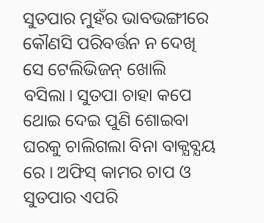ସୁତପାର ମୁହଁର ଭାବଭଙ୍ଗୀରେ କୌଣସି ପରିବର୍ତ୍ତନ ନ ଦେଖି ସେ ଟେଲିଭିଜନ୍ ଖୋଲି ବସିଲା। ସୁତପା ଚାହା କପେ ଥୋଇ ଦେଇ ପୁଣି ଶୋଇବା ଘରକୁ ଚାଲିଗଲା ବିନା ବାକ୍ଯବ୍ଯୟ ରେ। ଅଫିସ୍ କାମର ଚାପ ଓ ସୁତପାର ଏପରି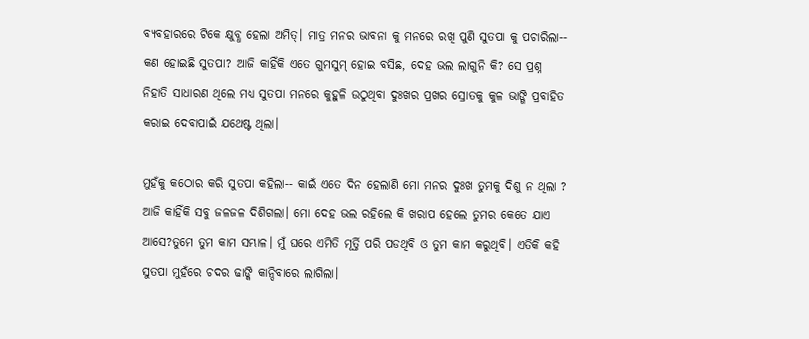ବ୍ଯବହାରରେ ଟିକେ କ୍ଷୁବ୍ଧ ହେଲା ଅମିତ୍। ମାତ୍ର ମନର ଭାବନା କୁ ମନରେ ରଖି ପୁଣି ସୁତପା କୁ ପଚାରିଲା-- କଣ ହୋଇଛି ସୁତପା? ଆଜି କାହିଁକି ଏତେ ଗୁମସୁମ୍ ହୋଇ ବସିଛ, ଦେହ ଭଲ ଲାଗୁନି କି? ସେ ପ୍ରଶ୍ନ ନିହାତି ସାଧାରଣ ଥିଲେ ମଧ୍ଯ ସୁତପା ମନରେ କୁହୁଳି ଉଠୁଥିବା ଦୁଃଖର ପ୍ରଖର ସ୍ରୋତକୁ କୁଳ ଭାଙ୍ଗି ପ୍ରବାହିତ କରାଇ ଦେବାପାଇଁ ଯଥେଷ୍ଟ ଥିଲା।

ମୁହଁକୁ କଠୋର କରି ସୁତପା କହିଲା-- କାଇଁ ଏତେ ଦିନ ହେଲାଣି ମୋ ମନର ଦୁଃଖ ତୁମକୁ ଦିଶୁ ନ ଥିଲା ? ଆଜି କାହିଁକି ସବୁ ଜଳଜଳ ଦିଶିଗଲା। ମୋ ଦେହ ଭଲ ରହିଲେ କି ଖରାପ ହେଲେ ତୁମର କେତେ ଯାଏ ଆସେ?ତୁମେ ତୁମ କାମ ସମ୍ଭାଳ। ମୁଁ ଘରେ ଏମିତି ମୂର୍ତ୍ତି ପରି ପଡଥିବି ଓ ତୁମ କାମ କରୁଥିବି। ଏତିକି କହି ସୁତପା ମୁହଁରେ ଚଦର ଢାଙ୍କି କାନ୍ଦିବାରେ ଲାଗିଲା।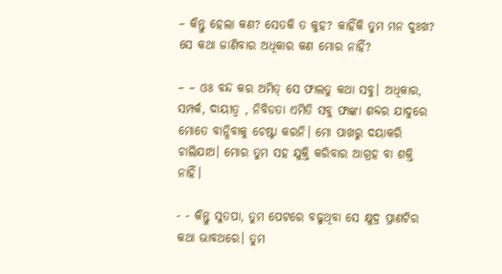– କିନ୍ତୁ ହେଲା କଣ? ସେତକି ତ କୁହ? କାହିଁକି ତୁମ ମନ ଦୁଃଖ? ସେ କଥା ଜାଣିବାର ଅଧିକାର କଣ ମୋର ନାହିଁ?

– – ଓଃ ବନ୍ଦ କର ଅମିତ୍ ସେ ଫାଲତୁ କଥା ସବୁ। ଅଧିକାର, ସମ୍ପର୍କ, ଦାୟୀତ୍ବ , ନିବିଡତା ଏମିତି ସବୁ ଫାଙ୍କା ଶବ୍ଦର ଯାଦୁରେ ମୋତେ ବାନ୍ଧିବାକୁ ଚେଷ୍ଟା କରନି। ମୋ ପାଖରୁ ଦୟାକରି ଚାଲିଯାଅ। ମୋର ତୁମ ସହ ଯୁକ୍ତି କରିବାର ଆଗ୍ରହ ବା ଶକ୍ତି ନାହିଁ।

- - କିନ୍ତୁ ସୁତପା, ତୁମ ପେଟରେ ବଢୁଥିବା ସେ କ୍ଷୁଦ୍ର ପ୍ରାଣଟିର କଥା ଭାବଥରେ। ତୁମ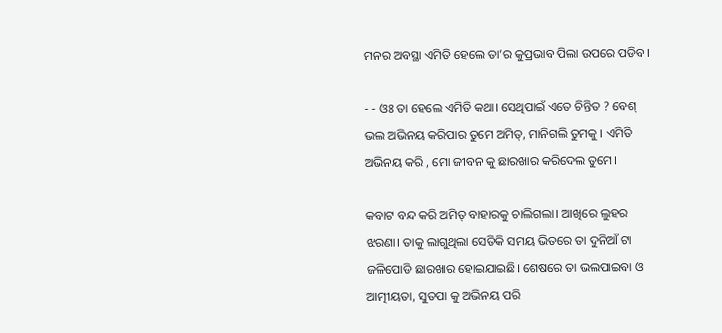ମନର ଅବସ୍ଥା ଏମିତି ହେଲେ ତା’ର କୁପ୍ରଭାବ ପିଲା ଉପରେ ପଡିବ।

- - ଓଃ ତା ହେଲେ ଏମିତି କଥା। ସେଥିପାଇଁ ଏତେ ଚିନ୍ତିତ ? ବେଶ୍ ଭଲ ଅଭିନୟ କରିପାର ତୁମେ ଅମିତ୍, ମାନିଗଲି ତୁମକୁ । ଏମିତି ଅଭିନୟ କରି , ମୋ ଜୀବନ କୁ ଛାରଖାର କରିଦେଲ ତୁମେ।

କବାଟ ବନ୍ଦ କରି ଅମିତ୍ ବାହାରକୁ ଚାଲିଗଲା। ଆଖିରେ ଲୁହର ଝରଣା। ତାକୁ ଲାଗୁଥିଲା ସେତିକି ସମୟ ଭିତରେ ତା ଦୁନିଆଁ ଟା ଜଳିପୋଡି ଛାରଖାର ହୋଇଯାଇଛି। ଶେଷରେ ତା ଭଲପାଇବା ଓ ଆତ୍ମୀୟତା, ସୁତପା କୁ ଅଭିନୟ ପରି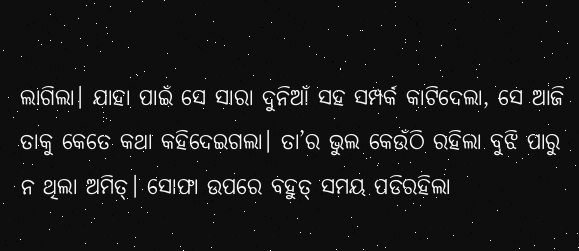ଲାଗିଲା। ଯାହା ପାଇଁ ସେ ସାରା ଦୁନିଆଁ ସହ ସମ୍ପର୍କ କାଟିଦେଲା, ସେ ଆଜି ତାକୁ କେତେ କଥା କହିଦେଇଗଲା। ତା’ର ଭୁଲ କେଉଁଠି ରହିଲା ବୁଝି ପାରୁ ନ ଥିଲା ଅମିତ୍। ସୋଫା ଉପରେ ବହୁତ୍ ସମୟ ପଡିରହିଲା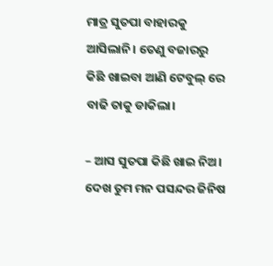ମାତ୍ର ସୁତପା ବାହାରକୁ ଆସିଲାନି। ତେଣୁ ବଜାରରୁ କିଛି ଖାଇବା ଆଣି ଟେବୁଲ୍ ରେ ବାଢି ତାକୁ ଡାକିଲା।

– ଆସ ସୁତପା କିଛି ଖାଇ ନିଅ। ଦେଖ ତୁମ ମନ ପସନ୍ଦର ଜିନିଷ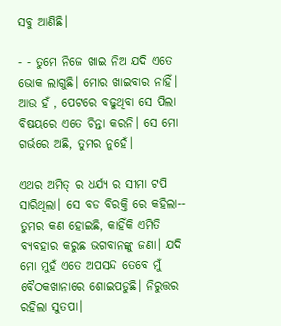ସବୁ ଆଣିଛି।

- - ତୁମେ ନିଜେ ଖାଇ ନିଅ ଯଦି ଏତେ ଭୋକ ଲାଗୁଛି। ମୋର ଖାଇବାର ନାହିଁ। ଆଉ ହଁ , ପେଟରେ ବଢୁଥିବା ସେ ପିଲା ବିଷୟରେ ଏତେ ଚିନ୍ତା କରନି। ସେ ମୋ ଗର୍ଭରେ ଅଛି, ତୁମର ନୁହେଁ।

ଏଥର ଅମିତ୍ ର ଧର୍ଯ୍ଯ ର ସୀମା ଟପି ସାରିଥିଲା। ସେ ବଡ ବିରକ୍ତି ରେ କହିଲା-- ତୁମର କଣ ହୋଇଛି, କାହିଁକି ଏମିତି ବ୍ଯବହାର କରୁଛ ଭଗବାନଙ୍କୁ ଜଣା। ଯଦି ମୋ ମୁହଁ ଏତେ ଅପସନ୍ଦ ତେବେ ମୁଁ ବୈଠକଖାନାରେ ଶୋଇପଡୁଛି। ନିରୁତ୍ତର ରହିଲା ସୁତପା।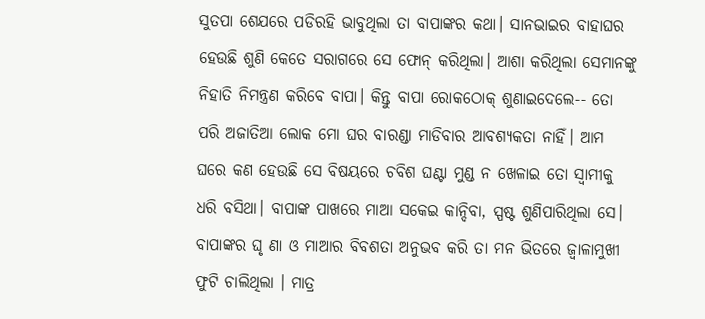ସୁତପା ଶେଯରେ ପଡିରହି ଭାବୁଥିଲା ତା ବାପାଙ୍କର କଥା। ସାନଭାଇର ବାହାଘର ହେଉଛି ଶୁଣି କେତେ ସରାଗରେ ସେ ଫୋନ୍ କରିଥିଲା। ଆଶା କରିଥିଲା ସେମାନଙ୍କୁ ନିହାତି ନିମନ୍ତ୍ରଣ କରିବେ ବାପା। କିନ୍ତୁ ବାପା ରୋକଠୋକ୍ ଶୁଣାଇଦେଲେ-- ତୋ ପରି ଅଜାତିଆ ଲୋକ ମୋ ଘର ବାରଣ୍ଡା ମାଡିବାର ଆବଶ୍ଯକତା ନାହିଁ। ଆମ ଘରେ କଣ ହେଉଛି ସେ ବିଷୟରେ ଚବିଶ ଘଣ୍ଟା ମୁଣ୍ଡ ନ ଖେଳାଇ ତୋ ସ୍ବାମୀକୁ ଧରି ବସିଥା। ବାପାଙ୍କ ପାଖରେ ମାଆ ସକେଇ କାନ୍ଦିବା, ସ୍ପଷ୍ଟ ଶୁଣିପାରିଥିଲା ସେ। ବାପାଙ୍କର ଘୃ ଣା ଓ ମାଆର ବିବଶତା ଅନୁଭବ କରି ତା ମନ ଭିତରେ ଜ୍ବାଳାମୁଖୀ ଫୁଟି ଚାଲିଥିଲା । ମାତ୍ର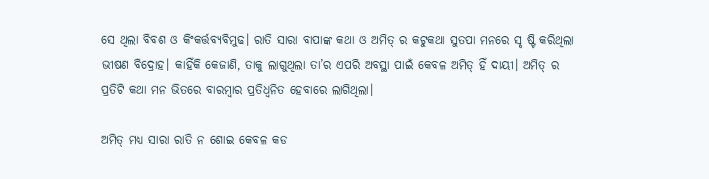ସେ ଥିଲା ବିବଶ ଓ କିଂକର୍ତ୍ତବ୍ଯବିମୁଢ। ରାତି ସାରା ବାପାଙ୍କ କଥା ଓ ଅମିତ୍ ର କଟୁକଥା ସୁତପା ମନରେ ସୃ ଷ୍ଟି କରିଥିଲା ଭୀଷଣ ବିଦ୍ରୋହ। କାହିଁକି କେଜାଣି, ତାକୁ ଲାଗୁଥିଲା ତା’ର ଏପରି ଅବସ୍ଥା ପାଇଁ କେବଳ ଅମିତ୍ ହିଁ ଦାୟୀ। ଅମିତ୍ ର ପ୍ରତିଟି କଥା ମନ ଭିତରେ ବାରମ୍ବାର ପ୍ରତିଧ୍ବନିତ ହେବାରେ ଲାଗିଥିଲା।

ଅମିତ୍ ମଧ୍ଯ ସାରା ରାତି ନ ଶୋଇ କେବଳ କଡ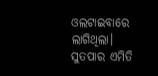ଓଲଟାଇବାରେ ଲାଗିଥିଲା। ସୁତପାର ଏମିତି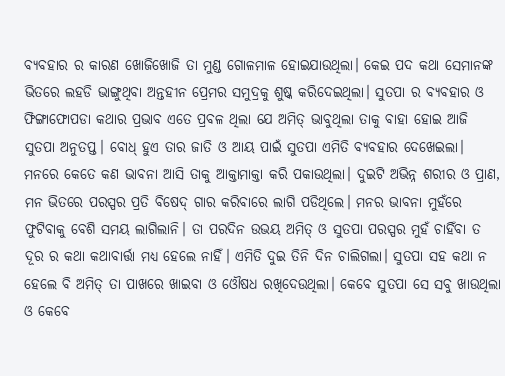ବ୍ଯବହାର ର କାରଣ ଖୋଜିଖୋଜି ତା ମୁଣ୍ଡ ଗୋଳମାଳ ହୋଇଯାଉଥିଲା। କେଇ ପଦ କଥା ସେମାନଙ୍କ ଭିତରେ ଲହଡି ଭାଙ୍ଗୁଥିବା ଅନ୍ତହୀନ ପ୍ରେମର ସମୁଦ୍ରକୁ ଶୁଷ୍କ କରିଦେଇଥିଲା। ସୁତପା ର ବ୍ଯବହାର ଓ ଫିଙ୍ଗାଫୋପଡା କଥାର ପ୍ରଭାବ ଏତେ ପ୍ରବଳ ଥିଲା ଯେ ଅମିତ୍ ଭାବୁଥିଲା ତାକୁ ବାହା ହୋଇ ଆଜି ସୁତପା ଅନୁତପ୍ତ। ବୋଧ୍ ହୁଏ ତାର ଜାତି ଓ ଆୟ ପାଇଁ ସୁତପା ଏମିତି ବ୍ଯବହାର ଦେଖେଇଲା। ମନରେ କେତେ କଣ ଭାବନା ଆସି ତାକୁ ଆକ୍ତାମାକ୍ତା କରି ପକାଉଥିଲା। ଦୁଇଟି ଅଭିନ୍ନ ଶରୀର ଓ ପ୍ରାଣ, ମନ ଭିତରେ ପରସ୍ପର ପ୍ରତି ବିଷେଦ୍ ଗାର କରିବାରେ ଲାଗି ପଡିଥିଲେ। ମନର ଭାବନା ମୁହଁରେ ଫୁଟିବାକୁ ବେଶି ସମୟ ଲାଗିଲାନି। ତା ପରଦିନ ଉଭୟ ଅମିତ୍ ଓ ସୁତପା ପରସ୍ପର ମୁହଁ ଚାହିଁବା ତ ଦୂର ର କଥା କଥାବାର୍ତ୍ତା ମଧ୍ଯ ହେଲେ ନାହିଁ। ଏମିତି ଦୁଇ ତିନି ଦିନ ଚାଲିଗଲା। ସୁତପା ସହ କଥା ନ ହେଲେ ବି ଅମିତ୍ ତା ପାଖରେ ଖାଇବା ଓ ଓୌଷଧ ରଖିଦେଉଥିଲା। କେବେ ସୁତପା ସେ ସବୁ ଖାଉଥିଲା ଓ କେବେ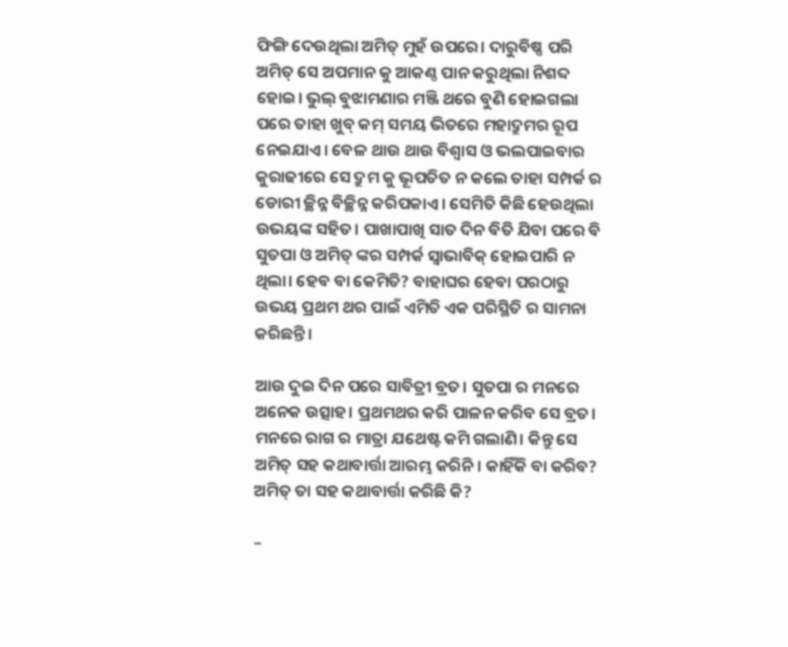ଫିଙ୍ଗି ଦେଉଥିଲା ଅମିତ୍ ମୁହଁ ଉପରେ। ଦାରୁବିଷ୍ଣ ପରି ଅମିତ୍ ସେ ଅପମାନ କୁ ଆକଣ୍ଠ ପାନ କରୁଥିଲା ନିଶବ୍ଦ ହୋଇ। ଭୁଲ୍ ବୁଝାମଣାର ମଞ୍ଜି ଥରେ ବୁଣି ହୋଇଗଲା ପରେ ତାହା ଖୁବ୍ କମ୍ ସମୟ ଭିତରେ ମହାଦ୍ରୁମର ରୂପ ନେଇଯାଏ। ବେଳ ଥାଉ ଥାଉ ବିଶ୍ବାସ ଓ ଭଲପାଇବାର କୁରାଢୀରେ ସେ ଦ୍ରୁମ କୁ ଭୂପତିତ ନ କଲେ ତାହା ସମ୍ପର୍କ ର ଡୋରୀ ଚ୍ଛିନ୍ନ ବିଚ୍ଛିନ୍ନ କରିପକାଏ। ସେମିତି କିଛି ହେଉଥିଲା ଉଭୟଙ୍କ ସହିତ। ପାଖାପାଖି ସାତ ଦିନ ବିତି ଯିବା ପରେ ବି ସୁତପା ଓ ଅମିତ୍ ଙ୍କର ସମ୍ପର୍କ ସ୍ବାଭାବିକ୍ ହୋଇପାରି ନ ଥିଲା। ହେବ ବା କେମିତି? ବାହାଘର ହେବା ପରଠାରୁ ଉଭୟ ପ୍ରଥମ ଥର ପାଇଁ ଏମିତି ଏକ ପରିସ୍ଥିତି ର ସାମନା କରିଛନ୍ତି।

ଆଉ ଦୁଇ ଦିନ ପରେ ସାବିତ୍ରୀ ବ୍ରତ। ସୁତପା ର ମନରେ ଅନେକ ଉତ୍ସାହ। ପ୍ରଥମଥର କରି ପାଳନ କରିବ ସେ ବ୍ରତ। ମନରେ ରାଗ ର ମାତ୍ରା ଯଥେଷ୍ଟ କମି ଗଲାଣି। କିନ୍ତୁ ସେ ଅମିତ୍ ସହ କଥାବାର୍ତ୍ତା ଆରମ୍ଭ କରିନି। କାହିଁକି ବା କରିବ? ଅମିତ୍ ତା ସହ କଥାବାର୍ତ୍ତା କରିଛି କି?

–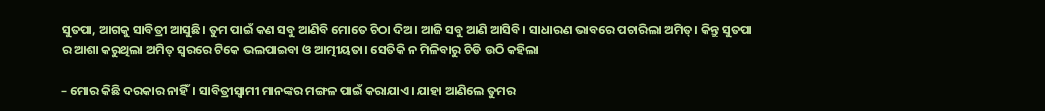ସୁତପା, ଆଗକୁ ସାବିତ୍ରୀ ଆସୁଛି। ତୁମ ପାଇଁ କଣ ସବୁ ଆଣିବି ମୋତେ ଚିଠା ଦିଅ। ଆଜି ସବୁ ଆଣି ଆସିବି। ସାଧାରଣ ଭାବରେ ପଚାରିଲା ଅମିତ୍। କିନ୍ତୁ ସୁତପା ର ଆଶା କରୁଥିଲା ଅମିତ୍ ସ୍ବରରେ ଟିକେ ଭଲପାଇବା ଓ ଆତ୍ମୀୟତା। ସେତିକି ନ ମିଳିବାରୁ ଚିଡି ଉଠି କହିଲା

– ମୋର କିଛି ଦରକାର ନାହିଁ। ସାବିତ୍ରୀସ୍ବାମୀ ମାନଙ୍କର ମଙ୍ଗଳ ପାଇଁ କରାଯାଏ। ଯାହା ଆଣିଲେ ତୁମର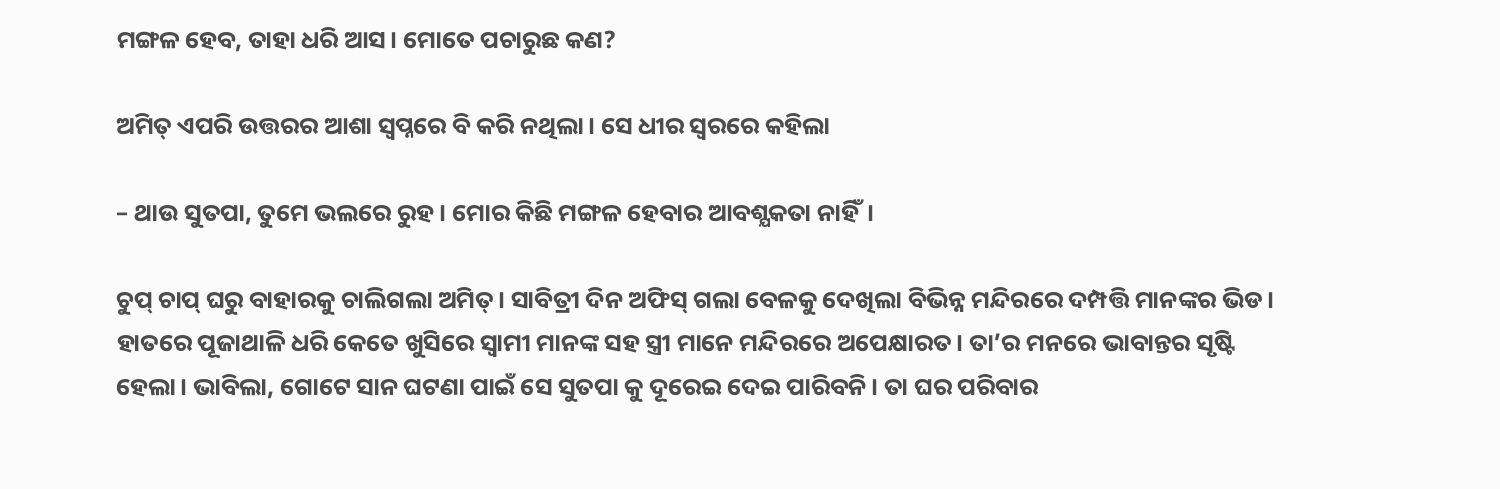ମଙ୍ଗଳ ହେବ, ତାହା ଧରି ଆସ। ମୋତେ ପଚାରୁଛ କଣ?

ଅମିତ୍ ଏପରି ଉତ୍ତରର ଆଶା ସ୍ବପ୍ନରେ ବି କରି ନଥିଲା। ସେ ଧୀର ସ୍ବରରେ କହିଲା

– ଥାଉ ସୁତପା, ତୁମେ ଭଲରେ ରୁହ। ମୋର କିଛି ମଙ୍ଗଳ ହେବାର ଆବଶ୍ଯକତା ନାହିଁ।

ଚୁପ୍ ଚାପ୍ ଘରୁ ବାହାରକୁ ଚାଲିଗଲା ଅମିତ୍। ସାବିତ୍ରୀ ଦିନ ଅଫିସ୍ ଗଲା ବେଳକୁ ଦେଖିଲା ବିଭିନ୍ନ ମନ୍ଦିରରେ ଦମ୍ପତ୍ତି ମାନଙ୍କର ଭିଡ। ହାତରେ ପୂଜାଥାଳି ଧରି କେତେ ଖୁସିରେ ସ୍ବାମୀ ମାନଙ୍କ ସହ ସ୍ତ୍ରୀ ମାନେ ମନ୍ଦିରରେ ଅପେକ୍ଷାରତ। ତା’ର ମନରେ ଭାବାନ୍ତର ସୃଷ୍ଟି ହେଲା। ଭାବିଲା, ଗୋଟେ ସାନ ଘଟଣା ପାଇଁ ସେ ସୁତପା କୁ ଦୂରେଇ ଦେଇ ପାରିବନି। ତା ଘର ପରିବାର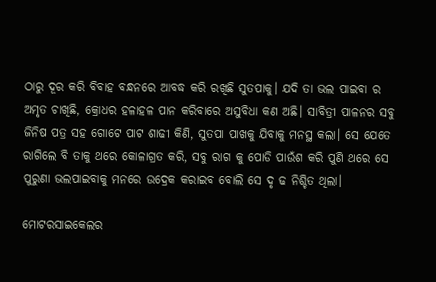ଠାରୁ ଦୂର କରି ବିବାହ ବନ୍ଧନରେ ଆବଦ୍ଧ କରି ରଖିଛି ସୁତପାକୁ। ଯଦି ତା ଭଲ ପାଇବା ର ଅମୃତ ଚାଖିଛି, କ୍ରୋଧର ହଳାହଳ ପାନ କରିବାରେ ଅସୁବିଧା କଣ ଅଛି। ସାବିତ୍ରୀ ପାଳନର ସବୁ ଜିନିଷ ପତ୍ର ସହ ଗୋଟେ ପାଟ ଶାଢୀ କିଣି, ସୁତପା ପାଖକୁ ଯିବାକୁ ମନସ୍ଥ କଲା। ସେ ଯେତେ ରାଗିଲେ ବି ତାକୁ ଥରେ କୋଳାଗ୍ରତ କରି, ସବୁ ରାଗ କୁ ପୋଡି ପାଉଁଶ କରି ପୁଣି ଥରେ ସେ ପୁରୁଣା ଭଲପାଇବାକୁ ମନରେ ଉଦ୍ରେକ କରାଇବ ବୋଲି ସେ ଦୃ ଢ ନିଶ୍ଚିତ ଥିଲା।

ମୋଟରସାଇକେଲର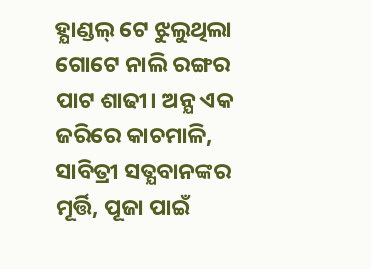ହ୍ଯାଣ୍ଡଲ୍ ଟେ ଝୁଲୁଥିଲା ଗୋଟେ ନାଲି ରଙ୍ଗର ପାଟ ଶାଢୀ। ଅନ୍ଯ ଏକ ଜରିରେ କାଚମାଳି, ସାବିତ୍ରୀ ସତ୍ଯବାନଙ୍କର ମୂର୍ତ୍ତି, ପୂଜା ପାଇଁ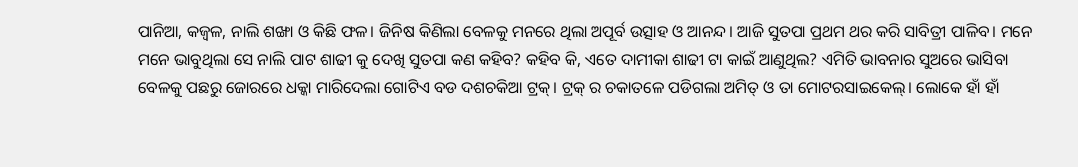ପାନିଆ, କଜ୍ବଳ, ନାଲି ଶଙ୍ଖା ଓ କିଛି ଫଳ। ଜିନିଷ କିଣିଲା ବେଳକୁ ମନରେ ଥିଲା ଅପୂର୍ବ ଉତ୍ସାହ ଓ ଆନନ୍ଦ। ଆଜି ସୁତପା ପ୍ରଥମ ଥର କରି ସାବିତ୍ରୀ ପାଳିବ। ମନେ ମନେ ଭାବୁଥିଲା ସେ ନାଲି ପାଟ ଶାଢୀ କୁ ଦେଖି ସୁତପା କଣ କହିବ? କହିବ କି, ଏତେ ଦାମୀକା ଶାଢୀ ଟା କାଇଁ ଆଣୁଥିଲ? ଏମିତି ଭାବନାର ସୁଅରେ ଭାସିବା ବେଳକୁ ପଛରୁ ଜୋରରେ ଧକ୍କା ମାରିଦେଲା ଗୋଟିଏ ବଡ ଦଶଚକିଆ ଟ୍ରକ୍। ଟ୍ରକ୍ ର ଚକାତଳେ ପଡିଗଲା ଅମିତ୍ ଓ ତା ମୋଟରସାଇକେଲ୍। ଲୋକେ ହାଁ ହାଁ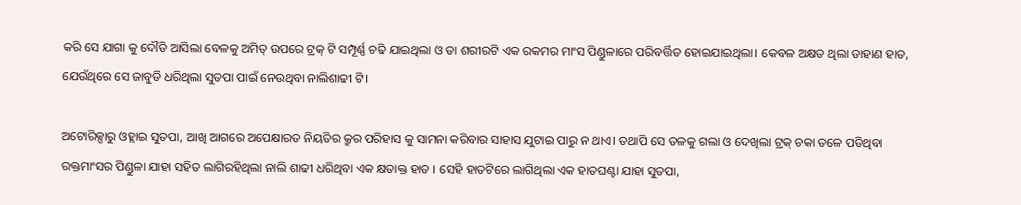କରି ସେ ଯାଗା କୁ ଦୌଡି ଆସିଲା ବେଳକୁ ଅମିତ୍ ଉପରେ ଟ୍ରକ୍ ଟି ସମ୍ପୂର୍ଣ୍ଣ ଚଢି ଯାଇଥିଲା ଓ ତା ଶରୀରଟି ଏକ ରକମର ମାଂସ ପିଣ୍ଡୁଳାରେ ପରିବର୍ତ୍ତିତ ହୋଇଯାଇଥିଲା। କେବଳ ଅକ୍ଷତ ଥିଲା ଡାହାଣ ହାତ, ଯେଉଁଥିରେ ସେ ଜାବୁଡି ଧରିଥିଲା ସୁତପା ପାଇଁ ନେଉଥିବା ନାଲିଶାଢୀ ଟି।

ଅଟୋରିକ୍ସାରୁ ଓହ୍ଲାଇ ସୁତପା, ଆଖି ଆଗରେ ଅପେକ୍ଷାରତ ନିୟତିର କ୍ରୁର ପରିହାସ କୁ ସାମନା କରିବାର ସାହାସ ଯୁଟାଇ ପାରୁ ନ ଥାଏ। ତଥାପି ସେ ତଳକୁ ଗଲା ଓ ଦେଖିଲା ଟ୍ରକ୍ ଚକା ତଳେ ପଡିଥିବା ରକ୍ତମାଂସର ପିଣ୍ଡୁଳା ଯାହା ସହିତ ଲାଗିରହିଥିଲା ନାଲି ଶାଢୀ ଧରିଥିବା ଏକ କ୍ଷତାକ୍ତ ହାତ । ସେହି ହାତଟିରେ ଲାଗିଥିଲା ଏକ ହାତଘଣ୍ଟା ଯାହା ସୁତପା,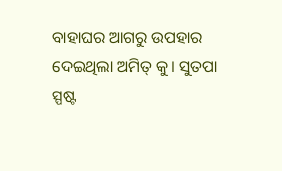ବାହାଘର ଆଗରୁ ଉପହାର ଦେଇଥିଲା ଅମିତ୍ କୁ। ସୁତପା ସ୍ପଷ୍ଟ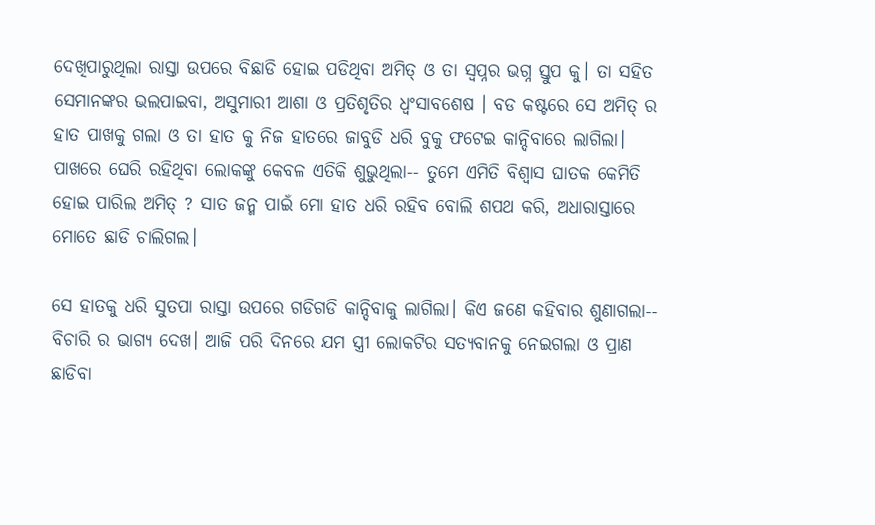ଦେଖିପାରୁଥିଲା ରାସ୍ତା ଉପରେ ବିଛାଡି ହୋଇ ପଡିଥିବା ଅମିତ୍ ଓ ତା ସ୍ବପ୍ନର ଭଗ୍ନ ସ୍ତୁପ କୁ। ତା ସହିତ ସେମାନଙ୍କର ଭଲପାଇବା, ଅସୁମାରୀ ଆଶା ଓ ପ୍ରତିଶୃତିର ଧ୍ବଂସାବଶେଷ । ବଡ କଷ୍ଟରେ ସେ ଅମିତ୍ ର ହାତ ପାଖକୁ ଗଲା ଓ ତା ହାତ କୁ ନିଜ ହାତରେ ଜାବୁଡି ଧରି ବୁକୁ ଫଟେଇ କାନ୍ଦିବାରେ ଲାଗିଲା। ପାଖରେ ଘେରି ରହିଥିବା ଲୋକଙ୍କୁ କେବଳ ଏତିକି ଶୁଭୁଥିଲା-- ତୁମେ ଏମିତି ବିଶ୍ବାସ ଘାତକ କେମିତି ହୋଇ ପାରିଲ ଅମିତ୍ ? ସାତ ଜନ୍ମ ପାଇଁ ମୋ ହାତ ଧରି ରହିବ ବୋଲି ଶପଥ କରି, ଅଧାରାସ୍ତାରେ ମୋତେ ଛାଡି ଚାଲିଗଲ।

ସେ ହାତକୁ ଧରି ସୁତପା ରାସ୍ତା ଉପରେ ଗଡିଗଡି କାନ୍ଦିବାକୁ ଲାଗିଲା। କିଏ ଜଣେ କହିବାର ଶୁଣାଗଲା-- ବିଚାରି ର ଭାଗ୍ଯ ଦେଖ। ଆଜି ପରି ଦିନରେ ଯମ ସ୍ତ୍ରୀ ଲୋକଟିର ସତ୍ଯବାନକୁ ନେଇଗଲା ଓ ପ୍ରାଣ ଛାଡିବା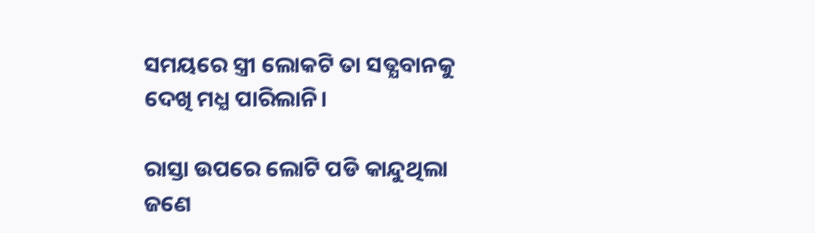ସମୟରେ ସ୍ତ୍ରୀ ଲୋକଟି ତା ସତ୍ଯବାନକୁ ଦେଖି ମଧ୍ଯ ପାରିଲାନି।

ରାସ୍ତା ଉପରେ ଲୋଟି ପଡି କାନ୍ଦୁଥିଲା ଜଣେ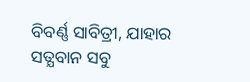ବିବର୍ଣ୍ଣ ସାବିତ୍ରୀ, ଯାହାର ସତ୍ଯବାନ ସବୁ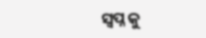ସ୍ବପ୍ନ କୁ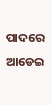ପାଦରେ ଆଡେଇ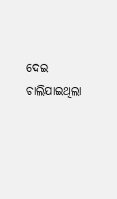ଦେଇ ଚାଲିଯାଇଥିଲା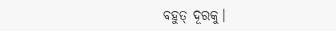ବହୁତ୍ ଦୂରକୁ।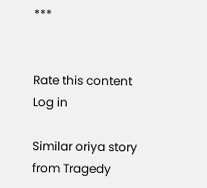***


Rate this content
Log in

Similar oriya story from Tragedy